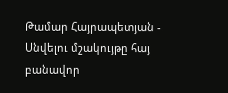Թամար Հայրապետյան - Սնվելու մշակույթը հայ բանավոր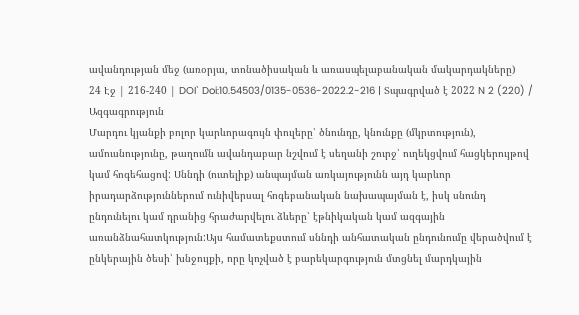ավանդության մեջ (առօրյա, տոնածիսական և առասպելաբանական մակարդակները)
24 Էջ | 216-240 | DOI՝ Doi:10.54503/0135-0536-2022.2-216 | Տպագրված է 2022 N 2 (220) / Ազգագրություն
Մարդու կյանքի բոլոր կարևորագույն փուլերը՝ ծնունդը, կնունքը (մկրտություն), ամուսնությունը, թաղումն ավանդաբար նշվում է սեղանի շուրջ՝ ուղեկցվում հացկերույթով կամ հոգեհացով: Սննդի (ուտելիք) անպայման առկայությունն այդ կարևոր իրադարձություններում ունիվերսալ հոգեբանական նախապայման է, իսկ սնունդ ընդունելու կամ դրանից հրաժարվելու ձևերը՝ էթնիկական կամ ազգային առանձնահատկություն:Այս համատեքստում սննդի անհատական ընդունումը վերածվում է ընկերային ծեսի՝ խնջույքի, որը կոչված է բարեկարգություն մտցնել մարդկային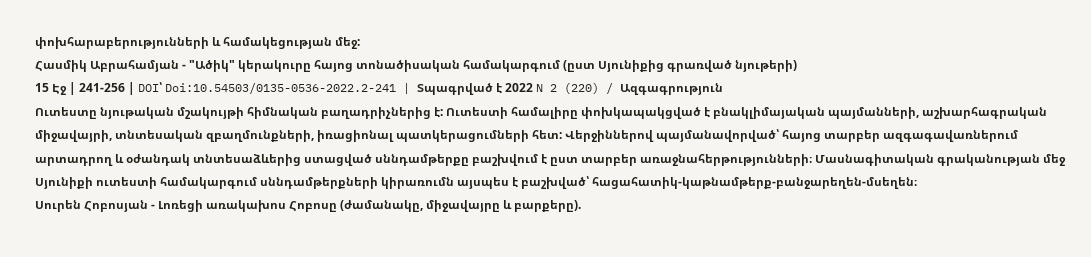փոխհարաբերությունների և համակեցության մեջ:
Հասմիկ Աբրահամյան - "Ածիկ" կերակուրը հայոց տոնածիսական համակարգում (ըստ Սյունիքից գրառված նյութերի)
15 Էջ | 241-256 | DOI՝ Doi:10.54503/0135-0536-2022.2-241 | Տպագրված է 2022 N 2 (220) / Ազգագրություն
Ուտեստը նյութական մշակույթի հիմնական բաղադրիչներից է: Ուտեստի համալիրը փոխկապակցված է բնակլիմայական պայմանների, աշխարհագրական միջավայրի, տնտեսական զբաղմունքների, իռացիոնալ պատկերացումների հետ: Վերջիններով պայմանավորված՝ հայոց տարբեր ազգագավառներում արտադրող և օժանդակ տնտեսաձևերից ստացված սննդամթերքը բաշխվում է ըստ տարբեր առաջնահերթությունների։ Մասնագիտական գրականության մեջ Սյունիքի ուտեստի համակարգում սննդամթերքների կիրառումն այսպես է բաշխված՝ հացահատիկ-կաթնամթերք-բանջարեղեն-մսեղեն։
Սուրեն Հոբոսյան - Լոռեցի առակախոս Հոբոսը (ժամանակը, միջավայրը և բարքերը).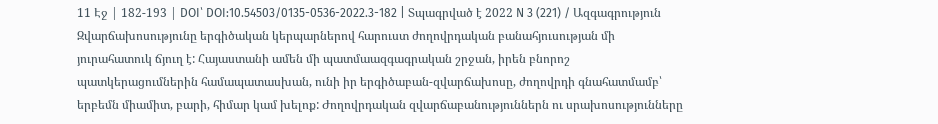11 Էջ | 182-193 | DOI՝ DOI:10.54503/0135-0536-2022.3-182 | Տպագրված է 2022 N 3 (221) / Ազգագրություն
Զվարճախոսությունը երգիծական կերպարներով հարուստ ժողովրդական բանահյուսության մի յուրահատուկ ճյուղ է: Հայաստանի ամեն մի պատմաազգագրական շրջան, իրեն բնորոշ պատկերացումներին համապատասխան, ունի իր երգիծաբան-զվարճախոսը, ժողովրդի գնահատմամբ՝ երբեմն միամիտ, բարի, հիմար կամ խելոք: Ժողովրդական զվարճաբանություններն ու սրախոսությունները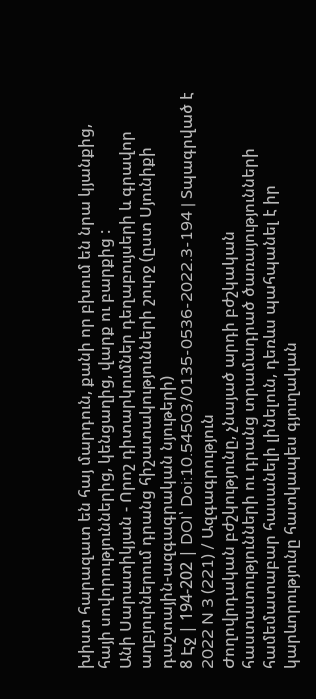խիստ հարազատ են հայ մարդուն, քանի որ բխում են նրա կյանքից, հայի սովորություններից, կենցաղից, վարք ու բարքից :
Անի Սարատիկյան - Որոշ դիտարկումներ դեղաբույսերի և գրավոր աղբյուրներում դրանց հիշատակությունների շուրջ (ըստ Սյունիքի դաշտային-ազգագրական նյութերի)
8 Էջ | 194-202 | DOI՝ Doi:10.54503/0135-0536-2022.3-194 | Տպագրված է 2022 N 3 (221) / Ազգագրություն
Ժողովրդական բժշկությունը, չնայած արդի բժշկական հաստատությունների ու դրանց տրամադրած ծառայությունների համեմատաբար հասանելի լինելուն, դեռևս պահպանել է իր կարևորությունը հատկապես գյուղական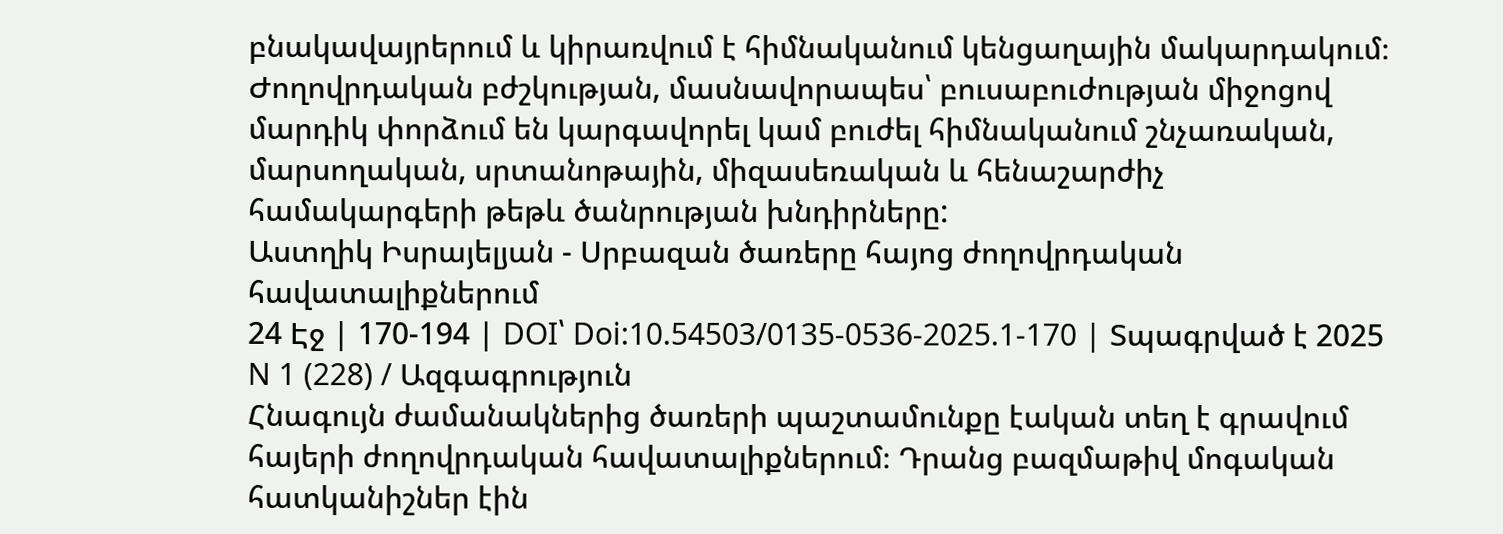բնակավայրերում և կիրառվում է հիմնականում կենցաղային մակարդակում։ Ժողովրդական բժշկության, մասնավորապես՝ բուսաբուժության միջոցով մարդիկ փորձում են կարգավորել կամ բուժել հիմնականում շնչառական, մարսողական, սրտանոթային, միզասեռական և հենաշարժիչ համակարգերի թեթև ծանրության խնդիրները:
Աստղիկ Իսրայելյան - Սրբազան ծառերը հայոց ժողովրդական հավատալիքներում
24 Էջ | 170-194 | DOI՝ Doi:10.54503/0135-0536-2025.1-170 | Տպագրված է 2025 N 1 (228) / Ազգագրություն
Հնագույն ժամանակներից ծառերի պաշտամունքը էական տեղ է գրավում հայերի ժողովրդական հավատալիքներում։ Դրանց բազմաթիվ մոգական հատկանիշներ էին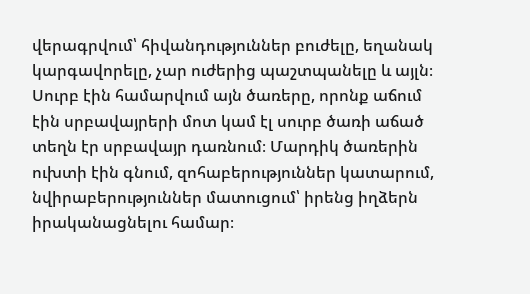վերագրվում՝ հիվանդություններ բուժելը, եղանակ կարգավորելը, չար ուժերից պաշտպանելը և այլն։ Սուրբ էին համարվում այն ծառերը, որոնք աճում էին սրբավայրերի մոտ կամ էլ սուրբ ծառի աճած տեղն էր սրբավայր դառնում։ Մարդիկ ծառերին ուխտի էին գնում, զոհաբերություններ կատարում, նվիրաբերություններ մատուցում՝ իրենց իղձերն իրականացնելու համար։